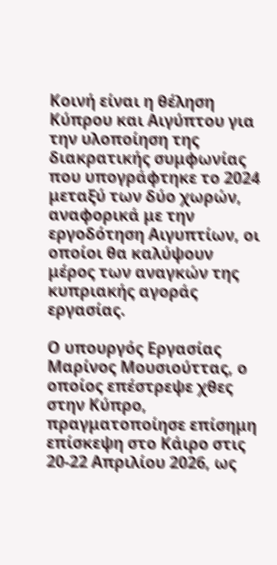Κοινή είναι η θέληση Κύπρου και Αιγύπτου για την υλοποίηση της διακρατικής συμφωνίας που υπογράφτηκε το 2024 μεταξύ των δύο χωρών, αναφορικά με την εργοδότηση Αιγυπτίων, οι οποίοι θα καλύψουν μέρος των αναγκών της κυπριακής αγοράς εργασίας.

Ο υπουργός Εργασίας Μαρίνος Μουσιούττας, ο οποίος επέστρεψε χθες στην Κύπρο, πραγματοποίησε επίσημη επίσκεψη στο Κάιρο στις 20-22 Απριλίου 2026, ως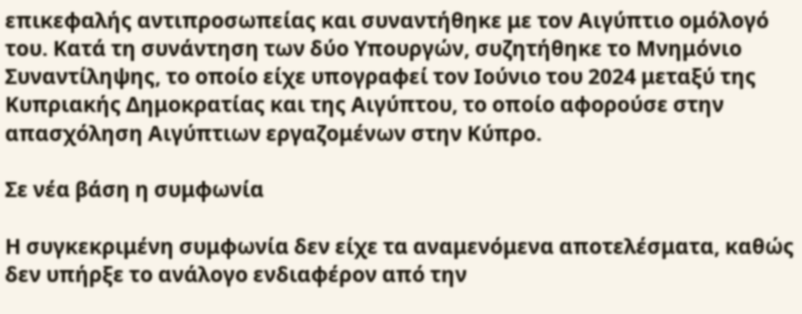επικεφαλής αντιπροσωπείας και συναντήθηκε με τον Αιγύπτιο ομόλογό του. Κατά τη συνάντηση των δύο Υπουργών, συζητήθηκε το Μνημόνιο Συναντίληψης, το οποίο είχε υπογραφεί τον Ιούνιο του 2024 μεταξύ της Κυπριακής Δημοκρατίας και της Αιγύπτου, το οποίο αφορούσε στην απασχόληση Αιγύπτιων εργαζομένων στην Κύπρο.

Σε νέα βάση η συμφωνία

Η συγκεκριμένη συμφωνία δεν είχε τα αναμενόμενα αποτελέσματα, καθώς δεν υπήρξε το ανάλογο ενδιαφέρον από την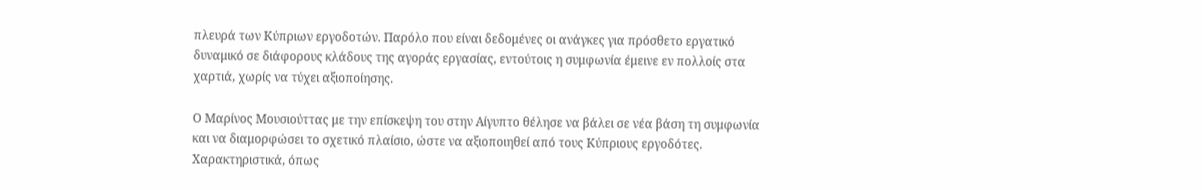πλευρά των Κύπριων εργοδοτών. Παρόλο που είναι δεδομένες οι ανάγκες για πρόσθετο εργατικό δυναμικό σε διάφορους κλάδους της αγοράς εργασίας, εντούτοις η συμφωνία έμεινε εν πολλοίς στα χαρτιά, χωρίς να τύχει αξιοποίησης.

Ο Μαρίνος Μουσιούττας με την επίσκεψη του στην Αίγυπτο θέλησε να βάλει σε νέα βάση τη συμφωνία και να διαμορφώσει το σχετικό πλαίσιο, ώστε να αξιοποιηθεί από τους Κύπριους εργοδότες. Χαρακτηριστικά, όπως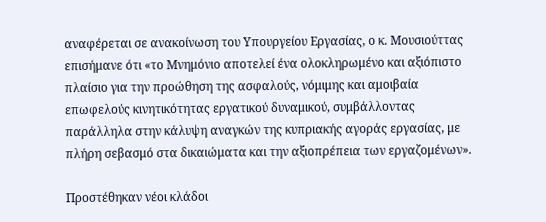αναφέρεται σε ανακοίνωση του Υπουργείου Εργασίας, ο κ. Μουσιούττας επισήμανε ότι «το Μνημόνιο αποτελεί ένα ολοκληρωμένο και αξιόπιστο πλαίσιο για την προώθηση της ασφαλούς, νόμιμης και αμοιβαία επωφελούς κινητικότητας εργατικού δυναμικού, συμβάλλοντας παράλληλα στην κάλυψη αναγκών της κυπριακής αγοράς εργασίας, με πλήρη σεβασμό στα δικαιώματα και την αξιοπρέπεια των εργαζομένων».

Προστέθηκαν νέοι κλάδοι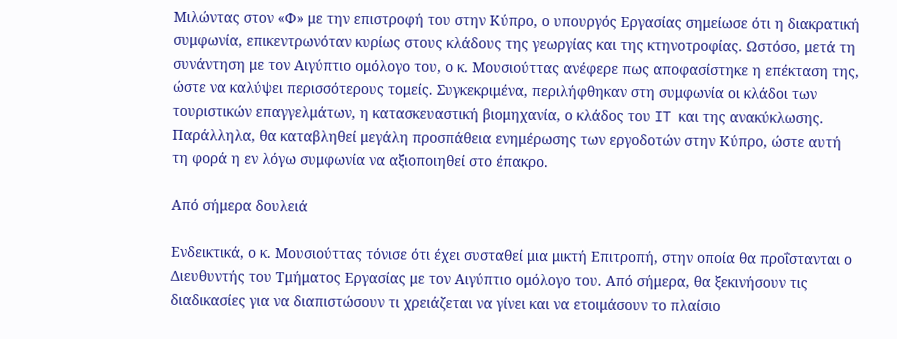Μιλώντας στον «Φ» με την επιστροφή του στην Κύπρο, ο υπουργός Εργασίας σημείωσε ότι η διακρατική συμφωνία, επικεντρωνόταν κυρίως στους κλάδους της γεωργίας και της κτηνοτροφίας. Ωστόσο, μετά τη συνάντηση με τον Αιγύπτιο ομόλογο του, ο κ. Μουσιούττας ανέφερε πως αποφασίστηκε η επέκταση της, ώστε να καλύψει περισσότερους τομείς. Συγκεκριμένα, περιλήφθηκαν στη συμφωνία οι κλάδοι των τουριστικών επαγγελμάτων, η κατασκευαστική βιομηχανία, ο κλάδος του IT και της ανακύκλωσης. Παράλληλα, θα καταβληθεί μεγάλη προσπάθεια ενημέρωσης των εργοδοτών στην Κύπρο, ώστε αυτή τη φορά η εν λόγω συμφωνία να αξιοποιηθεί στο έπακρο.

Από σήμερα δουλειά

Ενδεικτικά, ο κ. Μουσιούττας τόνισε ότι έχει συσταθεί μια μικτή Επιτροπή, στην οποία θα προΐστανται ο Διευθυντής του Τμήματος Εργασίας με τον Αιγύπτιο ομόλογο του. Από σήμερα, θα ξεκινήσουν τις διαδικασίες για να διαπιστώσουν τι χρειάζεται να γίνει και να ετοιμάσουν το πλαίσιο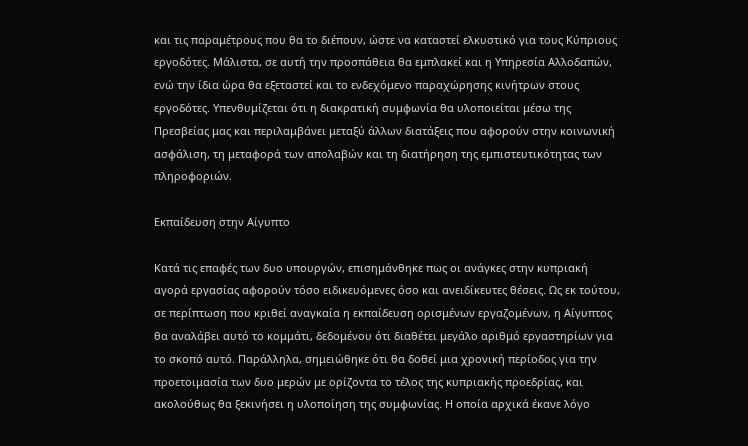και τις παραμέτρους που θα το διέπουν, ώστε να καταστεί ελκυστικό για τους Κύπριους εργοδότες. Μάλιστα, σε αυτή την προσπάθεια θα εμπλακεί και η Υπηρεσία Αλλοδαπών, ενώ την ίδια ώρα θα εξεταστεί και το ενδεχόμενο παραχώρησης κινήτρων στους εργοδότες. Υπενθυμίζεται ότι η διακρατική συμφωνία θα υλοποιείται μέσω της Πρεσβείας μας και περιλαμβάνει μεταξύ άλλων διατάξεις που αφορούν στην κοινωνική ασφάλιση, τη μεταφορά των απολαβών και τη διατήρηση της εμπιστευτικότητας των πληροφοριών.

Εκπαίδευση στην Αίγυπτο

Κατά τις επαφές των δυο υπουργών, επισημάνθηκε πως οι ανάγκες στην κυπριακή αγορά εργασίας αφορούν τόσο ειδικευόμενες όσο και ανειδίκευτες θέσεις. Ως εκ τούτου, σε περίπτωση που κριθεί αναγκαία η εκπαίδευση ορισμένων εργαζομένων, η Αίγυπτος θα αναλάβει αυτό το κομμάτι, δεδομένου ότι διαθέτει μεγάλο αριθμό εργαστηρίων για το σκοπό αυτό. Παράλληλα, σημειώθηκε ότι θα δοθεί μια χρονική περίοδος για την προετοιμασία των δυο μερών με ορίζοντα το τέλος της κυπριακής προεδρίας, και ακολούθως θα ξεκινήσει η υλοποίηση της συμφωνίας. Η οποία αρχικά έκανε λόγο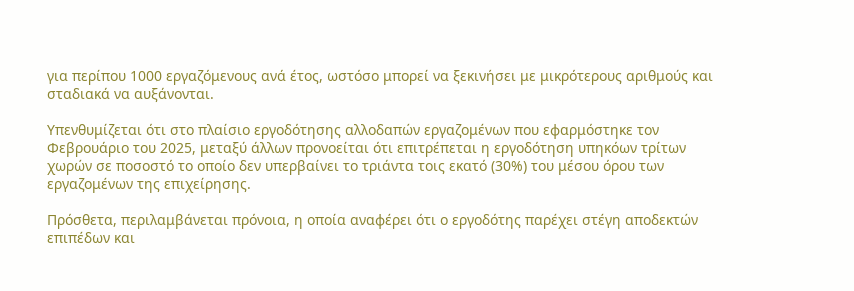για περίπου 1000 εργαζόμενους ανά έτος, ωστόσο μπορεί να ξεκινήσει με μικρότερους αριθμούς και σταδιακά να αυξάνονται.

Υπενθυμίζεται ότι στο πλαίσιο εργοδότησης αλλοδαπών εργαζομένων που εφαρμόστηκε τον Φεβρουάριο του 2025, μεταξύ άλλων προνοείται ότι επιτρέπεται η εργοδότηση υπηκόων τρίτων χωρών σε ποσοστό το οποίο δεν υπερβαίνει το τριάντα τοις εκατό (30%) του μέσου όρου των εργαζομένων της επιχείρησης.

Πρόσθετα, περιλαμβάνεται πρόνοια, η οποία αναφέρει ότι ο εργοδότης παρέχει στέγη αποδεκτών επιπέδων και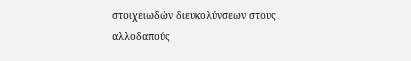στοιχειωδών διευκολύνσεων στους αλλοδαπούς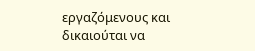εργαζόμενους και δικαιούται να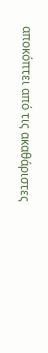αποκόπτει από τις ακαθάριστες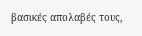βασικές απολαβές τους,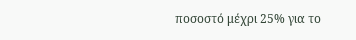ποσοστό μέχρι 25% για το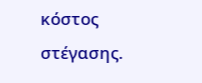κόστος στέγασης.